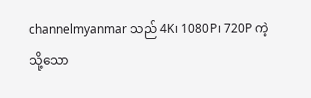channelmyanmar သည် 4K၊ 1080P၊ 720P ကဲ့သို့သော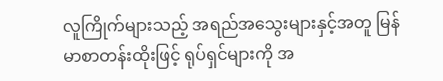လူကြိုက်များသည့် အရည်အသွေးများနှင့်အတူ မြန်မာစာတန်းထိုးဖြင့် ရုပ်ရှင်များကို အ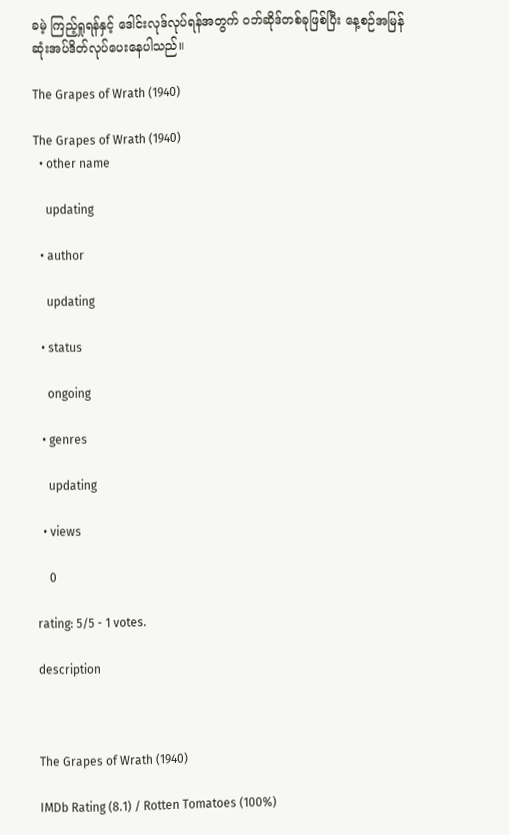ခမဲ့ ကြည့်ရှုရန်နှင့် ဒေါင်းလုဒ်လုပ်ရန်အတွက် ဝဘ်ဆိုဒ်တစ်ခုဖြစ်ပြီး နေ့စဉ်အမြန်ဆုံးအပ်ဒိတ်လုပ်ပေးနေပါသည်။

The Grapes of Wrath (1940)

The Grapes of Wrath (1940)
  • other name

    updating

  • author

    updating

  • status

    ongoing

  • genres

    updating

  • views

    0

rating: 5/5 - 1 votes.

description



The Grapes of Wrath (1940)

IMDb Rating (8.1) / Rotten Tomatoes (100%)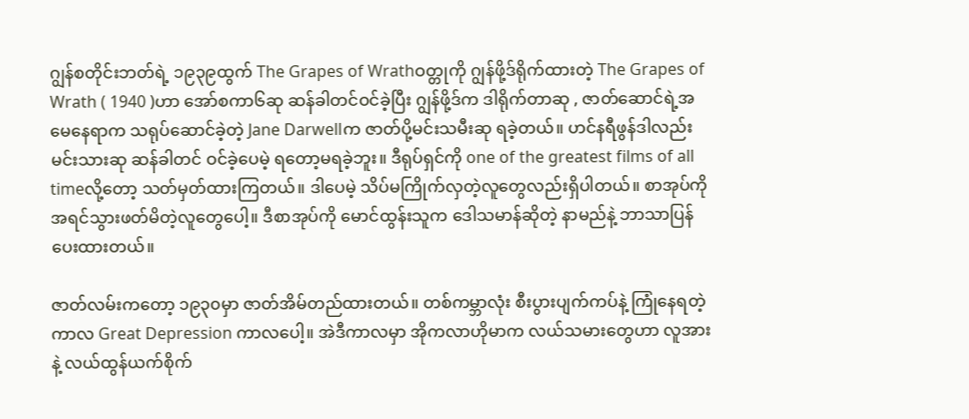ဂျွန်စတိုင်းဘတ်ရဲ့ ၁၉၃၉ထွက် The Grapes of Wrathဝတ္တုကို ဂျွန်ဖို့ဒ်ရိုက်ထားတဲ့ The Grapes of Wrath ( 1940 )ဟာ အော်စကာ၆ဆု ဆန်ခါတင်ဝင်ခဲ့ပြီး ဂျွန်ဖို့ဒ်က ဒါရိုက်တာဆု , ဇာတ်ဆောင်ရဲ့အမေနေရာက သရုပ်ဆောင်ခဲ့တဲ့ Jane Darwellက ဇာတ်ပို့မင်းသမီးဆု ရခဲ့တယ်။ ဟင်နရီဖွန်ဒါလည်း မင်းသားဆု ဆန်ခါတင် ဝင်ခဲ့ပေမဲ့ ရတော့မရခဲ့ဘူး။ ဒီရုပ်ရှင်ကို one of the greatest films of all timeလို့တော့ သတ်မှတ်ထားကြတယ်။ ဒါပေမဲ့ သိပ်မကြိုက်လှတဲ့လူတွေလည်းရှိပါတယ်။ စာအုပ်ကို အရင်သွားဖတ်မိတဲ့လူတွေပေါ့။ ဒီစာအုပ်ကို မောင်ထွန်းသူက ဒေါသမာန်ဆိုတဲ့ နာမည်နဲ့ ဘာသာပြန်ပေးထားတယ်။

ဇာတ်လမ်းကတော့ ၁၉၃၀မှာ ဇာတ်အိမ်တည်ထားတယ်။ တစ်ကမ္ဘာလုံး စီးပွားပျက်ကပ်နဲ့ ကြုံနေရတဲ့ကာလ Great Depression ကာလပေါ့။ အဲဒီကာလမှာ အိုကလာဟိုမာက လယ်သမားတွေဟာ လူအားနဲ့ လယ်ထွန်ယက်စိုက်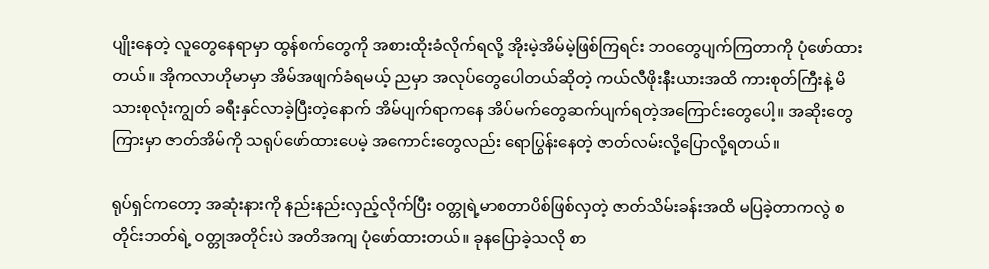ပျိုးနေတဲ့ လူတွေနေရာမှာ ထွန်စက်တွေကို အစားထိုးခံလိုက်ရလို့ အိုးမဲ့အိမ်မဲ့ဖြစ်ကြရင်း ဘဝတွေပျက်ကြတာကို ပုံဖော်ထားတယ်။ အိုကလာဟိုမာမှာ အိမ်အဖျက်ခံရမယ့် ညမှာ အလုပ်တွေပေါတယ်ဆိုတဲ့ ကယ်လီဖိုးနီးယားအထိ ကားစုတ်ကြီးနဲ့ မိသားစုလုံးကျွတ် ခရီးနှင်လာခဲ့ပြီးတဲ့နောက် အိမ်ပျက်ရာကနေ အိပ်မက်တွေဆက်ပျက်ရတဲ့အကြောင်းတွေပေါ့။ အဆိုးတွေကြားမှာ ဇာတ်အိမ်ကို သရုပ်ဖော်ထားပေမဲ့ အကောင်းတွေလည်း ရောပြွန်းနေတဲ့ ဇာတ်လမ်းလို့ပြောလို့ရတယ်။

ရုပ်ရှင်ကတော့ အဆုံးနားကို နည်းနည်းလှည့်လိုက်ပြီး ဝတ္တုရဲ့မာစတာပိစ်ဖြစ်လှတဲ့ ဇာတ်သိမ်းခန်းအထိ မပြခဲ့တာကလွဲ စတိုင်းဘတ်ရဲ့ ဝတ္တုအတိုင်းပဲ အတိအကျ ပုံဖော်ထားတယ်။ ခုနပြောခဲ့သလို စာ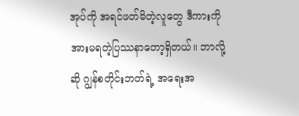အုပ်ကို အရင်ဖတ်မိတဲ့လူတွေ ဒီကားကို အားမရတဲ့ပြဿနာတော့ရှိတယ်။ ဘာလို့ဆို ဂျွန်စတိုင်းဘတ်ရဲ့ အရေးအ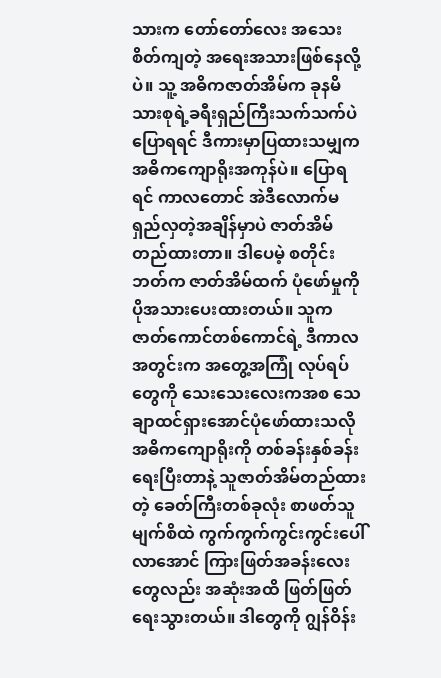သားက‌ တော်တော်လေး အသေးစိတ်ကျတဲ့ အရေးအသားဖြစ်နေလို့ပဲ။ သူ့ အဓိကဇာတ်အိမ်က ခုနမိသားစုရဲ့ခရီးရှည်ကြီးသက်သက်ပဲ ပြောရရင် ဒီကားမှာပြထားသမျှက အဓိကကျောရိုးအကုန်ပဲ။ ပြောရရင် ကာလတောင် အဲဒီလောက်မရှည်လှတဲ့အချိန်မှာပဲ ဇာတ်အိမ်တည်ထားတာ။ ဒါပေမဲ့ စတိုင်းဘတ်က ဇာတ်အိမ်ထက် ပုံဖော်မှုကို ပိုအသားပေးထားတယ်။ သူက ဇာတ်ကောင်တစ်ကောင်ရဲ့ ဒီကာလအတွင်းက အတွေ့အကြုံ လုပ်ရပ်တွေကို သေးသေးလေးကအစ သေချာထင်ရှားအောင်ပုံဖော်ထားသလို အဓိကကျောရိုးကို တစ်ခန်းနှစ်ခန်းရေးပြီးတာနဲ့ သူဇာတ်အိမ်တည်ထားတဲ့ ခေတ်ကြီးတစ်ခုလုံး စာဖတ်သူမျက်စိထဲ ကွက်ကွက်ကွင်းကွင်းပေါ်လာအောင် ကြားဖြတ်အခန်းလေးတွေလည်း အဆုံးအထိ ဖြတ်ဖြတ်ရေးသွားတယ်။ ဒါတွေကို ဂျွန်ဝိန်း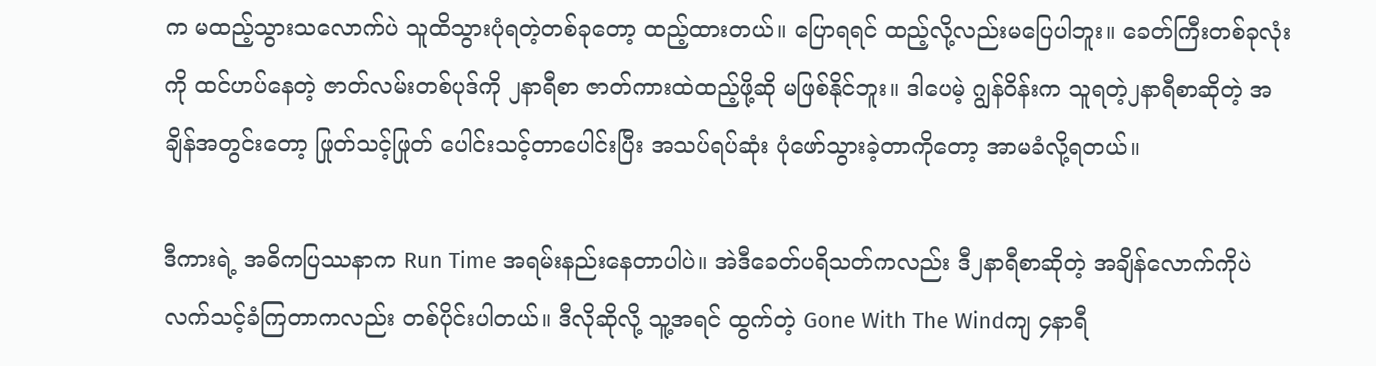က မထည့်သွားသလောက်ပဲ သူထိသွားပုံရတဲ့တစ်ခုတော့ ထည့်ထားတယ်။ ပြောရရင် ထည့်လို့လည်းမပြေပါဘူး။ ခေတ်ကြီးတစ်ခုလုံးကို ထင်ဟပ်နေတဲ့ ဇာတ်လမ်းတစ်ပုဒ်ကို ၂နာရီစာ ဇာတ်ကားထဲထည့်ဖို့ဆို မဖြစ်နိုင်ဘူး။ ဒါပေမဲ့ ဂျွန်ဝိန်းက သူရတဲ့၂နာရီစာဆိုတဲ့ အချိန်အတွင်းတော့ ဖြုတ်သင့်ဖြုတ် ပေါင်းသင့်တာပေါင်းပြီး အသပ်ရပ်ဆုံး ပုံဖော်သွားခဲ့တာကိုတော့ အာမခံလို့ရတယ်။

ဒီကားရဲ့ အဓိကပြဿနာက Run Time အရမ်းနည်းနေတာပါပဲ။ အဲဒီခေတ်ပရိသတ်ကလည်း ဒီ၂နာရီစာဆိုတဲ့ အချိန်လောက်ကိုပဲ လက်သင့်ခံကြတာကလည်း တစ်ပိုင်းပါတယ်။ ဒီလိုဆိုလို့ သူ့အရင် ထွက်တဲ့ Gone With The Windကျ ၄နာရီ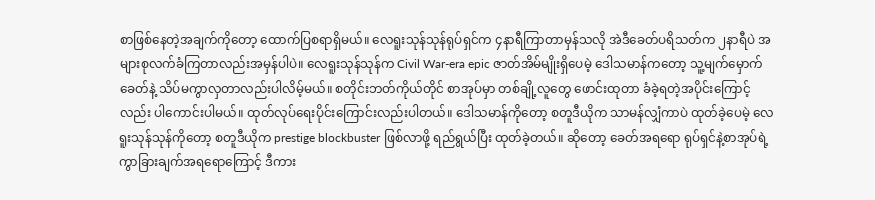စာဖြစ်နေတဲ့အချက်ကိုတော့ ထောက်ပြစရာရှိမယ်။ လေရူးသုန်သုန်ရုပ်ရှင်က ၄နာရီကြာတာမှန်သလို အဲဒီခေတ်ပရိသတ်က ၂နာရီပဲ အများစုလက်ခံကြတာလည်းအမှန်ပါပဲ။ လေရူးသုန်သုန်က Civil War-era epic ဇာတ်အိမ်မျိုးရှိပေမဲ့ ဒေါသမာန်ကတော့ သူ့မျက်မှောက်ခေတ်နဲ့ သိပ်မကွာလှတာလည်းပါလိမ့်မယ်။ စတိုင်းဘတ်ကိုယ်တိုင် စာအုပ်မှာ တစ်ချို့လူတွေ ဖောင်းထုတာ ခံခဲ့ရတဲ့အပိုင်းကြောင့်လည်း ပါကောင်းပါမယ်။ ထုတ်လုပ်ရေးပိုင်းကြောင်းလည်းပါတယ်။ ဒေါသမာန်ကိုတော့ စတူဒီယိုက သာမန်လျှံကာပဲ ထုတ်ခဲ့ပေမဲ့ လေရူးသုန်သုန်ကိုတော့ စတူဒီယိုက prestige blockbuster ဖြစ်လာဖို့ ရည်ရွယ်ပြီး ထုတ်ခဲ့တယ်။ ဆိုတော့ ခေတ်အရရော ရုပ်ရှင်နဲ့စာအုပ်ရဲ့ ကွာခြားချက်အရရောကြောင့် ဒီကား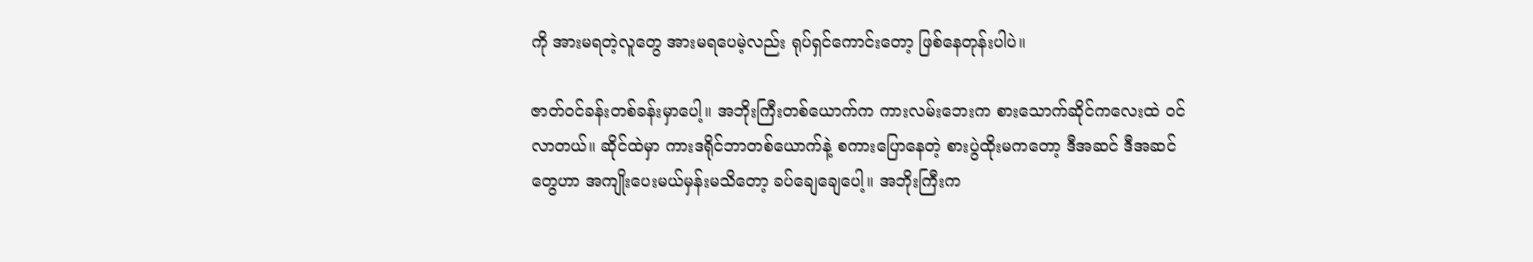ကို အားမရတဲ့လူတွေ အားမရပေမဲ့လည်း ရုပ်ရှင်ကောင်းတော့ ဖြစ်နေတုန်းပါပဲ။

ဇာတ်ဝင်ခန်းတစ်ခန်းမှာပေါ့။ အဘိုးကြီးတစ်ယောက်က ကားလမ်းဘေးက စားသောက်ဆိုင်ကလေးထဲ ဝင်လာတယ်။ ဆိုင်ထဲမှာ ကားဒရိုင်ဘာတစ်ယောက်နဲ့ စကားပြောနေတဲ့ စားပွဲထိုးမကတော့ ဒီအဆင် ဒီအဆင်တွေဟာ အကျိုးပေးမယ်မှန်းမသိတော့ ခပ်ချေချေပေါ့။ အဘိုးကြီးက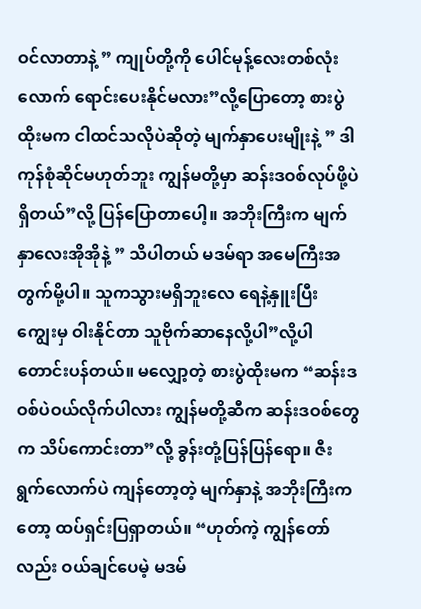ဝင်လာတာနဲ့ ” ကျုပ်တို့ကို ပေါင်မုန့်လေးတစ်လုံးလောက် ရောင်းပေးနိုင်မလား”လို့ပြောတော့ စားပွဲထိုးမက ငါထင်သလိုပဲဆိုတဲ့ မျက်နှာပေးမျိုးနဲ့ ” ဒါကုန်စုံဆိုင်မဟုတ်ဘူး ကျွန်မတို့မှာ ဆန်းဒဝစ်လုပ်ဖို့ပဲ ရှိတယ်”လို့ ပြန်ပြောတာပေါ့။ အဘိုးကြီးက မျက်နှာလေးအိုအိုနဲ့ ” သိပါတယ် မဒမ်ရာ အမေကြီးအတွက်မို့ပါ။ သူကသွားမရှိဘူးလေ ရေနဲ့နှူးပြီး ကျွေးမှ ဝါးနိုင်တာ သူဗိုက်ဆာနေလို့ပါ”လို့ပါ တောင်းပန်တယ်။ မလျှော့တဲ့ စားပွဲထိုးမက “ဆန်းဒဝစ်ပဲဝယ်လိုက်ပါလား ကျွန်မတို့ဆီက ဆန်းဒဝစ်တွေက သိပ်ကောင်းတာ”လို့ ခွန်းတုံ့ပြန်ပြန်ရော။ ဇီးရွက်လောက်ပဲ ကျန်တော့တဲ့ မျက်နှာနဲ့ အဘိုးကြီးကတော့ ထပ်ရှင်းပြရှာတယ်။ “ဟုတ်ကဲ့ ကျွန်တော်လည်း ဝယ်ချင်ပေမဲ့ မဒမ်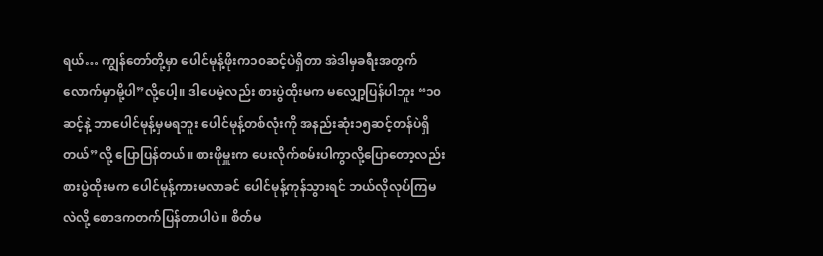ရယ်… ကျွန်တော်တို့မှာ ပေါင်မုန့်ဖိုးက၁၀ဆင့်ပဲရှိတာ အဲဒါမှခရီးအတွက်လောက်မှာမို့ပါ”လို့ပေါ့။ ဒါပေမဲ့လည်း စားပွဲထိုးမက မလျှော့ပြန်ပါဘူး “၁၀ဆင့်နဲ့ ဘာပေါင်မုန့်မှမရဘူး ပေါင်မုန့်တစ်လုံးကို အနည်းဆုံး၁၅ဆင့်တန်ပဲရှိတယ်”လို့ ပြောပြန်တယ်။ စားဖိုမှူးက ပေးလိုက်စမ်းပါကွာလို့ပြောတော့လည်း စားပွဲထိုးမက ပေါင်မုန့်ကားမလာခင် ပေါင်မုန့်ကုန်သွားရင် ဘယ်လိုလုပ်ကြမလဲလို့ စောဒကတက်ပြန်တာပါပဲ။ စိတ်မ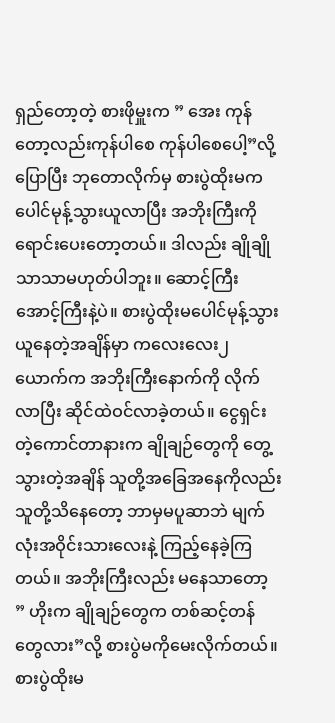ရှည်တော့တဲ့ စားဖိုမှူးက ” အေး ကုန်တော့လည်းကုန်ပါစေ ကုန်ပါစေပေါ့”လို့ပြောပြီး ဘုတောလိုက်မှ စားပွဲထိုးမက ပေါင်မုန့်သွားယူလာပြီး အဘိုးကြီးကို ရောင်းပေးတော့တယ်။ ဒါလည်း ချိုချိုသာသာမဟုတ်ပါဘူး။ ဆောင့်ကြီးအောင့်ကြီးနဲ့ပဲ။ စားပွဲထိုးမပေါင်မုန့်သွားယူနေတဲ့အချိန်မှာ ကလေးလေး၂ယောက်က အဘိုးကြီးနောက်ကို လိုက်လာပြီး ဆိုင်ထဲဝင်လာခဲ့တယ်။ ငွေရှင်းတဲ့ကောင်တာနားက ချိုချဉ်တွေကို တွေ့သွားတဲ့အချိန် သူတို့အခြေအနေကိုလည်း သူတို့သိနေတော့ ဘာမှမပူဆာဘဲ မျက်လုံးအဝိုင်းသားလေးနဲ့ ကြည့်နေခဲ့ကြတယ်။ အဘိုးကြီးလည်း မနေသာတော့ ” ဟိုးက ချိုချဉ်တွေက တစ်ဆင့်တန်တွေလား”လို့ စားပွဲမကိုမေးလိုက်တယ်။ စားပွဲထိုးမ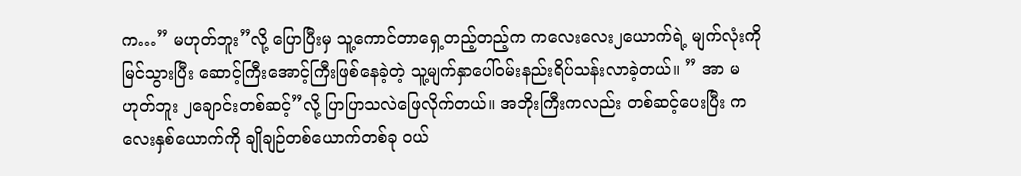က…” မဟုတ်ဘူး”လို့ ပြောပြီးမှ သူ့ကောင်တာရှေ့တည့်တည့်က ကလေးလေး၂ယောက်ရဲ့ မျက်လုံးကို မြင်သွားပြီး ဆောင့်ကြီးအောင့်ကြီးဖြစ်နေခဲ့တဲ့ သူ့မျက်နှာပေါ်ဝမ်းနည်းရိပ်သန်းလာခဲ့တယ်။ ” အာ မဟုတ်ဘူး ၂ချောင်းတစ်ဆင့်”လို့ ပြာပြာသလဲဖြေလိုက်တယ်။ အဘိုးကြီးကလည်း တစ်ဆင့်ပေးပြီး ကလေးနှစ်ယောက်ကို ချိုချဉ်တစ်ယောက်တစ်ခု ဝယ်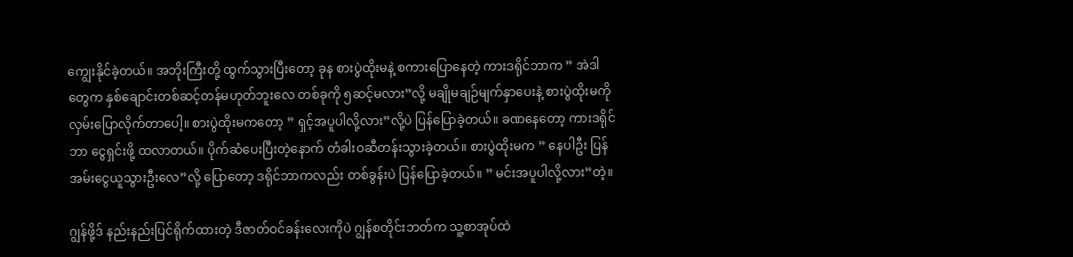ကျွေးနိုင်ခဲ့တယ်။ အဘိုးကြီးတို့ ထွက်သွားပြီးတော့ ခုန စားပွဲထိုးမနဲ့ စကားပြောနေတဲ့ ကားဒရိုင်ဘာက ” အဲဒါတွေက နှစ်ချောင်းတစ်ဆင့်တန်မဟုတ်ဘူးလေ တစ်ခုကို ၅ဆင့်မလား”လို့ မချိုမချဉ်မျက်နှာပေးနဲ့ စားပွဲထိုးမကို လှမ်းပြောလိုက်တာပေါ့။ စားပွဲထိုးမကတော့ ” ရှင့်အပူပါလို့လား”လို့ပဲ ပြန်ပြောခဲ့တယ်။ ခဏနေတော့ ကားဒရိုင်ဘာ ငွေရှင်းဖို့ ထလာတယ်။ ပိုက်ဆံပေးပြီးတဲ့နောက် တံခါးဝဆီတန်းသွားခဲ့တယ်။ စားပွဲထိုးမက ” နေပါဦး ပြန်အမ်းငွေယူသွားဦးလေ”လို့ ပြောတော့ ဒရိုင်ဘာကလည်း တစ်ခွန်းပဲ ပြန်ပြောခဲ့တယ်။ ” မင်းအပူပါလို့လား”တဲ့။

ဂျွန်ဖို့ဒ် နည်းနည်းပြင်ရိုက်ထားတဲ့ ဒီဇာတ်ဝင်ခန်းလေးကိုပဲ ဂျွန်စတိုင်းဘတ်က သူ့စာအုပ်ထဲ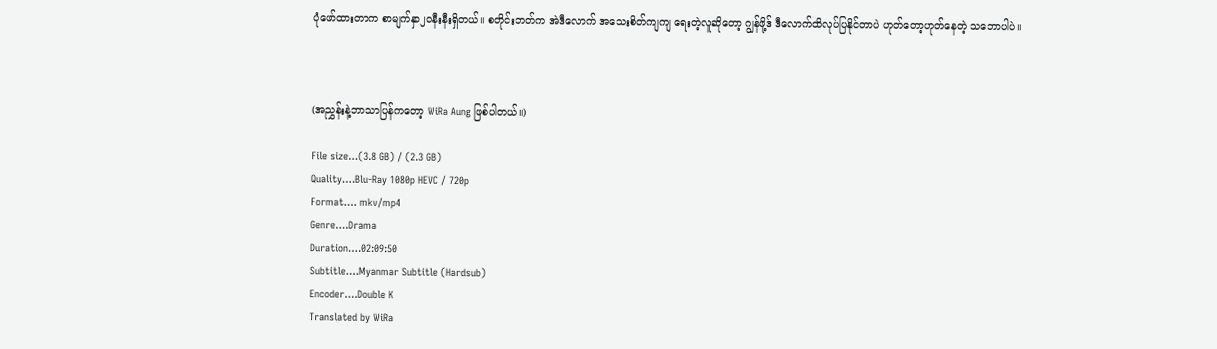ပုံဖော်ထားတာက စာမျက်နှာ၂၀နီးနီးရှိတယ်။ စတိုင်းဘတ်က အဲဒီလောက် အသေးစိတ်ကျကျ ရေးတဲ့လူဆိုတော့ ဂျွန်ဖို့ဒ် ဒီလောက်ထိလုပ်ပြနိုင်တာပဲ ဟုတ်တော့ဟုတ်နေတဲ့ သဘောပါပဲ။



(အညွှန်းနဲ့ဘာသာပြန်ကတော့ WiRa Aung ဖြစ်ပါတယ်။)

File size…(3.8 GB) / (2.3 GB)
Quality….Blu-Ray 1080p HEVC / 720p
Format…. mkv/mp4
Genre….Drama
Duration….02:09:50
Subtitle….Myanmar Subtitle (Hardsub)
Encoder….Double K
Translated by WiRa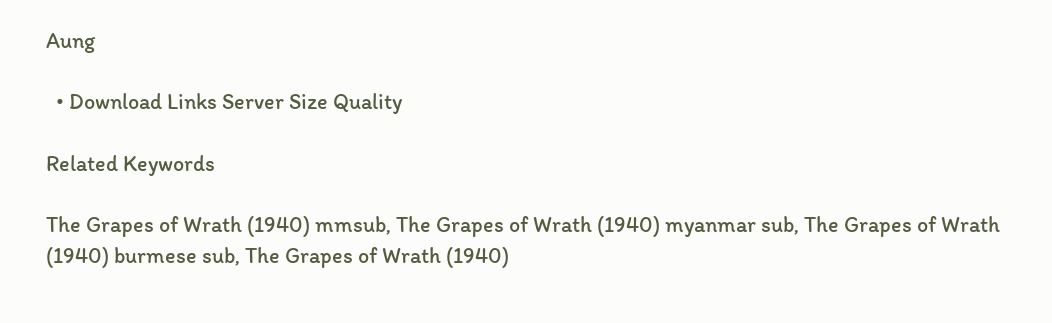Aung

  • Download Links Server Size Quality

Related Keywords

The Grapes of Wrath (1940) mmsub, The Grapes of Wrath (1940) myanmar sub, The Grapes of Wrath (1940) burmese sub, The Grapes of Wrath (1940)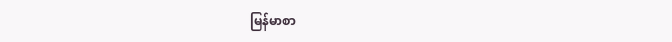မြန်မာစာ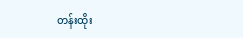တန်းထိုး